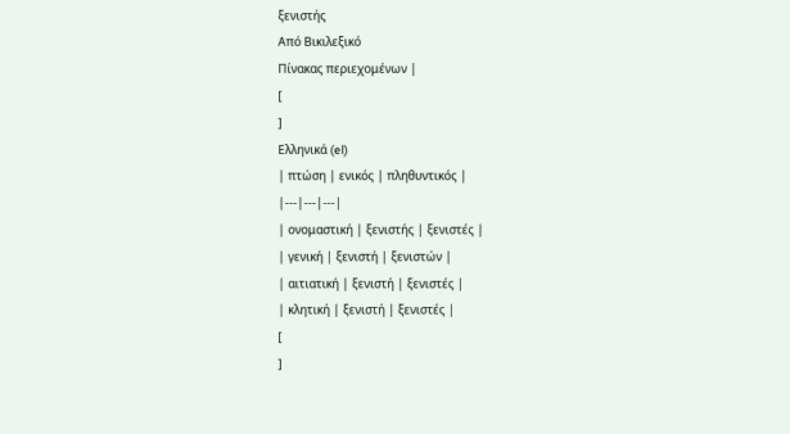ξενιστής
Από Βικιλεξικό
Πίνακας περιεχομένων |
[
]
Ελληνικά (el)
| πτώση | ενικός | πληθυντικός |
|---|---|---|
| ονομαστική | ξενιστής | ξενιστές |
| γενική | ξενιστή | ξενιστών |
| αιτιατική | ξενιστή | ξενιστές |
| κλητική | ξενιστή | ξενιστές |
[
]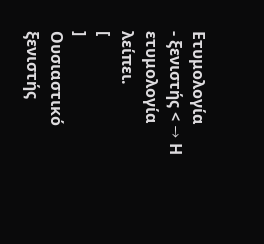Ετυμολογία
- ξενιστής < → Η ετυμολογία λείπει.
[
]
Ουσιαστικό
ξενιστής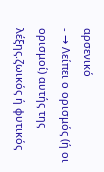αρσενικό
- → Λείπει ο ορισμός (ή οι ορισμοί) αυτής της λέξης.ζωικός ή φυτικός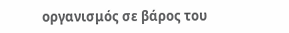οργανισμός σε βάρος του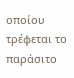οποίου τρέφεται το παράσιτο